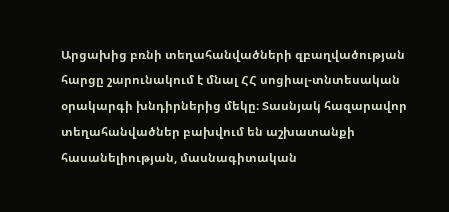Արցախից բռնի տեղահանվածների զբաղվածության հարցը շարունակում է մնալ ՀՀ սոցիալ-տնտեսական օրակարգի խնդիրներից մեկը։ Տասնյակ հազարավոր տեղահանվածներ բախվում են աշխատանքի հասանելիության, մասնագիտական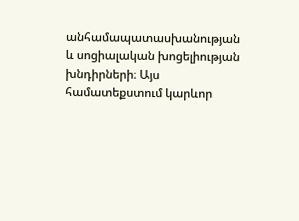անհամապատասխանության և սոցիալական խոցելիության խնդիրների։ Այս համատեքստում կարևոր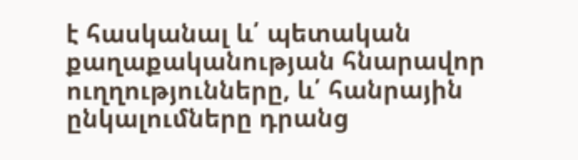է հասկանալ և՛ պետական քաղաքականության հնարավոր ուղղությունները, և՛ հանրային ընկալումները դրանց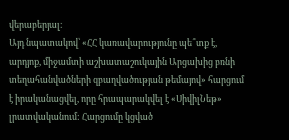վերաբերյալ։
Այդ նպատակով՝ «ՀՀ կառավարությունը պե՞տք է, արդյոք, միջամտի աշխատաշուկային Արցախից բռնի տեղահանվածների զբաղվածության թեմայով» հարցում է իրականացվել, որը հրապարակվել է «ՍիվիլՆեթ» լրատվականում: Հարցումը կցված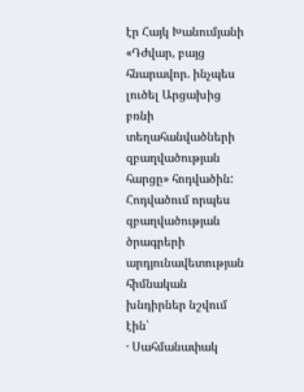էր Հայկ Խանումյանի «Դժվար, բայց հնարավոր. ինչպես լուծել Արցախից բռնի տեղահանվածների զբաղվածության հարցը» հոդվածին:
Հոդվածում որպես զբաղվածության ծրագրերի արդյունավետության հիմնական խնդիրներ նշվում էին՝
· Սահմանափակ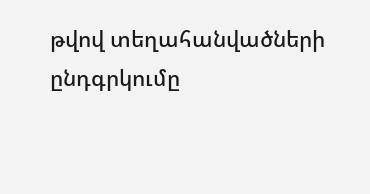թվով տեղահանվածների ընդգրկումը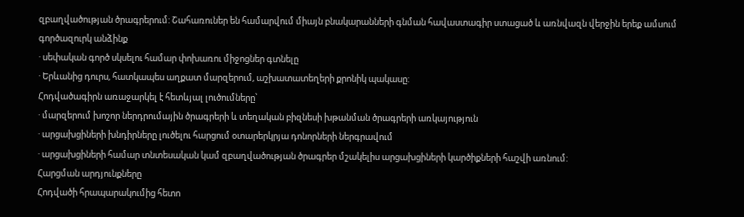զբաղվածության ծրագրերում: Շահառուներ են համարվում միայն բնակարանների գնման հավաստագիր ստացած և առնվազն վերջին երեք ամսում գործազուրկ անձինք
· սեփական գործ սկսելու համար փոխառու միջոցներ գտնելը
· Երևանից դուրս, հատկապես աղքատ մարզերում, աշխատատեղերի քրոնիկ պակասը:
Հոդվածագիրն առաջարկել է հետևյալ լուծումները՝
· մարզերում խոշոր ներդրումային ծրագրերի և տեղական բիզնեսի խթանման ծրագրերի առկայություն
· արցախցիների խնդիրները լուծելու հարցում օտարերկրյա դոնորների ներգրավում
· արցախցիների համար տնտեսական կամ զբաղվածության ծրագրեր մշակելիս արցախցիների կարծիքների հաշվի առնում:
Հարցման արդյունքները
Հոդվածի հրապարակումից հետո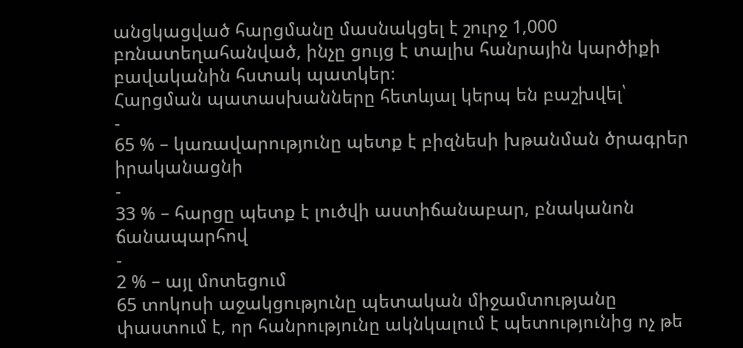անցկացված հարցմանը մասնակցել է շուրջ 1,000 բռնատեղահանված, ինչը ցույց է տալիս հանրային կարծիքի բավականին հստակ պատկեր։
Հարցման պատասխանները հետևյալ կերպ են բաշխվել՝
-
65 % – կառավարությունը պետք է բիզնեսի խթանման ծրագրեր իրականացնի
-
33 % – հարցը պետք է լուծվի աստիճանաբար, բնականոն ճանապարհով
-
2 % – այլ մոտեցում
65 տոկոսի աջակցությունը պետական միջամտությանը փաստում է, որ հանրությունը ակնկալում է պետությունից ոչ թե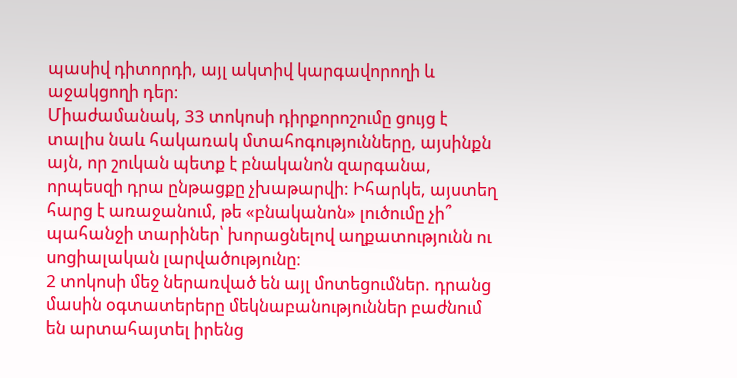պասիվ դիտորդի, այլ ակտիվ կարգավորողի և աջակցողի դեր։
Միաժամանակ, 33 տոկոսի դիրքորոշումը ցույց է տալիս նաև հակառակ մտահոգությունները, այսինքն այն, որ շուկան պետք է բնականոն զարգանա, որպեսզի դրա ընթացքը չխաթարվի: Իհարկե, այստեղ հարց է առաջանում, թե «բնականոն» լուծումը չի՞ պահանջի տարիներ՝ խորացնելով աղքատությունն ու սոցիալական լարվածությունը։
2 տոկոսի մեջ ներառված են այլ մոտեցումներ. դրանց մասին օգտատերերը մեկնաբանություններ բաժնում են արտահայտել իրենց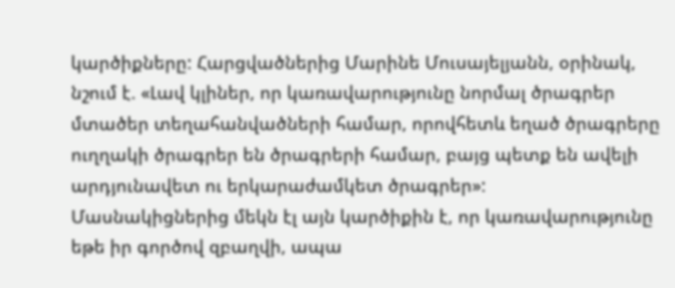կարծիքները: Հարցվածներից Մարինե Մուսայելյանն, օրինակ, նշում է. «Լավ կլիներ, որ կառավարությունը նորմալ ծրագրեր մտածեր տեղահանվածների համար, որովհետև եղած ծրագրերը ուղղակի ծրագրեր են ծրագրերի համար, բայց պետք են ավելի արդյունավետ ու երկարաժամկետ ծրագրեր»:
Մասնակիցներից մեկն էլ այն կարծիքին է, որ կառավարությունը եթե իր գործով զբաղվի, ապա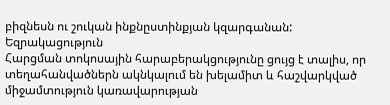բիզնեսն ու շուկան ինքնըստինքյան կզարգանան:
Եզրակացություն
Հարցման տոկոսային հարաբերակցությունը ցույց է տալիս, որ տեղահանվածներն ակնկալում են խելամիտ և հաշվարկված միջամտություն կառավարության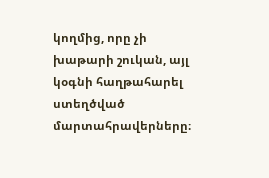կողմից, որը չի խաթարի շուկան, այլ կօգնի հաղթահարել ստեղծված մարտահրավերները։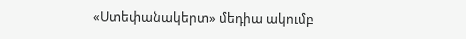«Ստեփանակերտ» մեդիա ակումբ